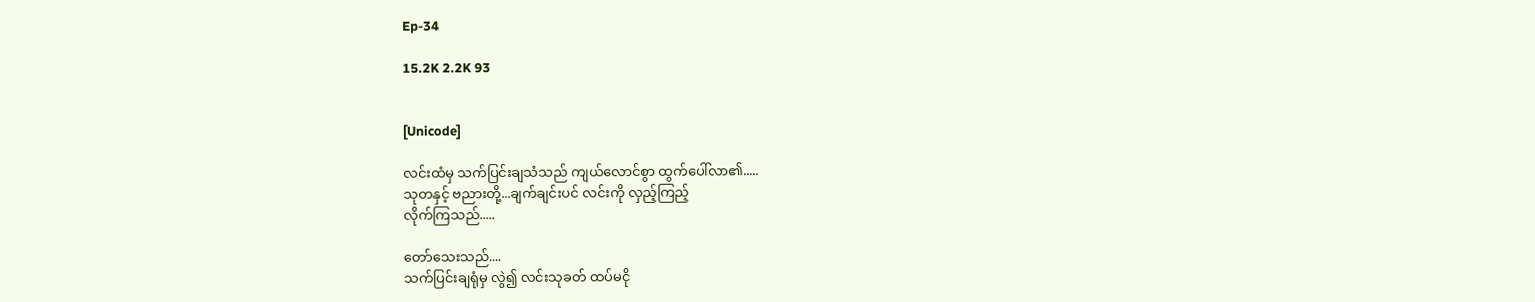Ep-34

15.2K 2.2K 93


[Unicode]

လင်းထံမှ သက်ပြင်းချသံသည် ကျယ်လောင်စွာ ထွက်ပေါ်လာ၏.....
သုတနှင့် ဗညားတို့...ချက်ချင်းပင် လင်းကို လှည့်ကြည့်
လိုက်ကြသည်.....

တော်သေးသည်....
သက်ပြင်းချရုံမှ လွဲ၍ လင်းသုခတ် ထပ်မငို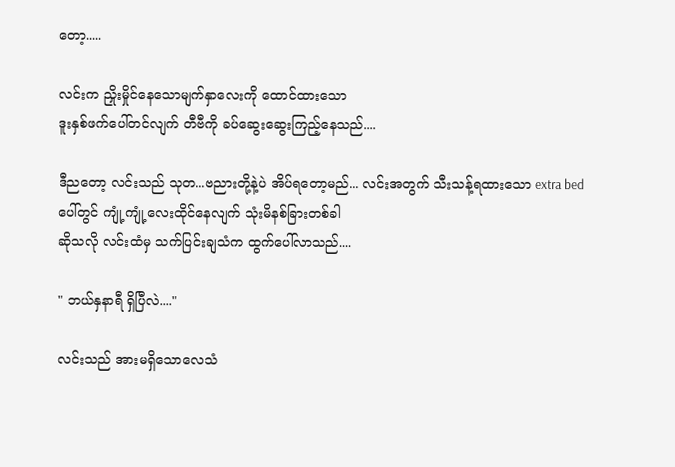တော့.....

လင်းက ညှိုးမှိုင်နေသောမျက်နှာလေးကို ထောင်ထားသော
ဒူးနှစ်ဖက်ပေါ်တင်လျက် တီဗီကို ခပ်ဆွေးဆွေးကြည့်နေသည်....

ဒီညတော့ လင်းသည် သုတ...ဗညားတို့နဲ့ပဲ အိပ်ရတော့မည်... လင်းအတွက် သီးသန့်ရထားသော extra bed
ပေါ်တွင် ကျုံ့ကျုံ့လေးထိုင်နေလျက် သုံးမိနစ်ခြားတစ်ခါ
ဆိုသလို လင်းထံမှ သက်ပြင်းချသံက ထွက်ပေါ်လာသည်....

" ဘယ်နှနာရီ ရှိပြီလဲ...."

လင်းသည် အားမရှိသောလေသံ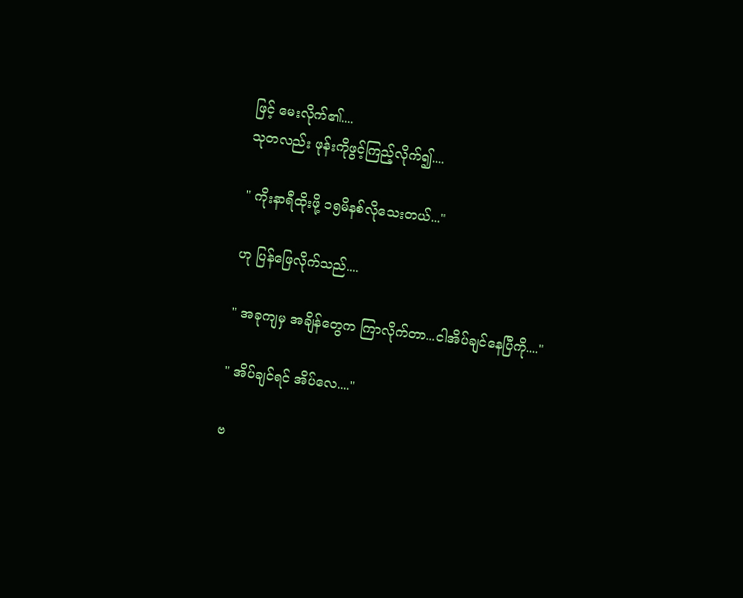ဖြင့် မေးလိုက်၏....
သုတလည်း ဖုန်းကိုဖွင့်ကြည့်လိုက်၍....

" ကိုးနာရီထိုးဖို့ ၁၅မိနစ်လိုသေးတယ်..."

ဟု ပြန်ဖြေလိုက်သည်....

" အခုကျမှ အချိန်တွေက ကြာလိုက်တာ...ငါအိပ်ချင်နေပြီကို...."

" အိပ်ချင်ရင် အိပ်လေ...."

ဗ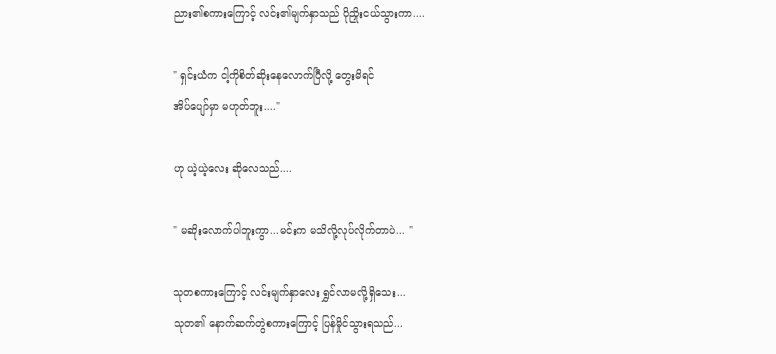ညား၏စကားကြောင့် လင်း၏မျက်နှာသည် ပိုညှိုးငယ်သွားကာ....

" ရှင်းယံက ငါ့ကိုစိတ်ဆိုးနေလောက်ပြီလို့ တွေးမိရင်
အိပ်ပျော်မှာ မဟုတ်ဘူး...."

ဟု ယဲ့ယဲ့လေး ဆိုလေသည်....

" မဆိုးလောက်ပါဘူးကွာ...မင်းက မသိလို့လုပ်လိုက်တာပဲ... "

သုတစကားကြောင့် လင်းမျက်နှာလေး ရွှင်လာမလို့ရှိသေး...
သုတ၏ နောက်ဆက်တွဲစကားကြောင့် ပြန်မှိုင်သွားရသည်...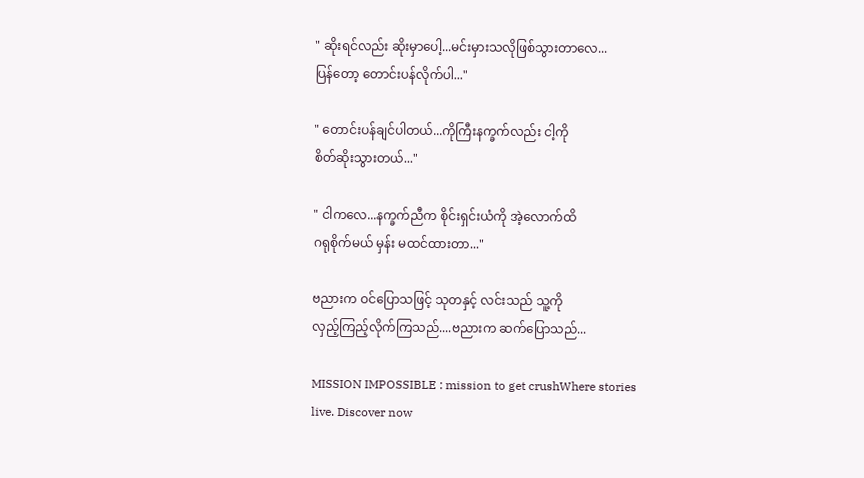" ဆိုးရင်လည်း ဆိုးမှာပေါ့...မင်းမှားသလိုဖြစ်သွားတာလေ...
ပြန်တော့ တောင်းပန်လိုက်ပါ..."

" တောင်းပန်ချင်ပါတယ်...ကိုကြီးနက္ခက်လည်း ငါ့ကို
စိတ်ဆိုးသွားတယ်..."

" ငါကလေ...နက္ခက်ညီက စိုင်းရှင်းယံကို အဲ့လောက်ထိ
ဂရုစိုက်မယ် မှန်း မထင်ထားတာ..."

ဗညားက ဝင်ပြောသဖြင့် သုတနှင့် လင်းသည် သူ့ကို
လှည့်ကြည့်လိုက်ကြသည်....ဗညားက ဆက်ပြောသည်...

MISSION IMPOSSIBLE : mission to get crushWhere stories live. Discover now